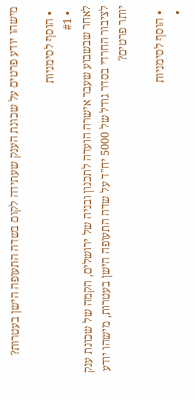מישהו יודע פרטים על שכונת הענק שעתידה לקום בשדה התעופה הישן בעטרות?

  • הוסף לסימניות
  • #1
לאחר שבשבוע שעבר אישרה הועדה לתכנון ובניה של ירושלים, הקמה של שכונת ענק לציבור החרדי בסדר גודל של 5000 יח"ד על שדה התעופה הישן בעטרות, מישהו יודע יותר פרטים?

  • הוסף לסימניות
  •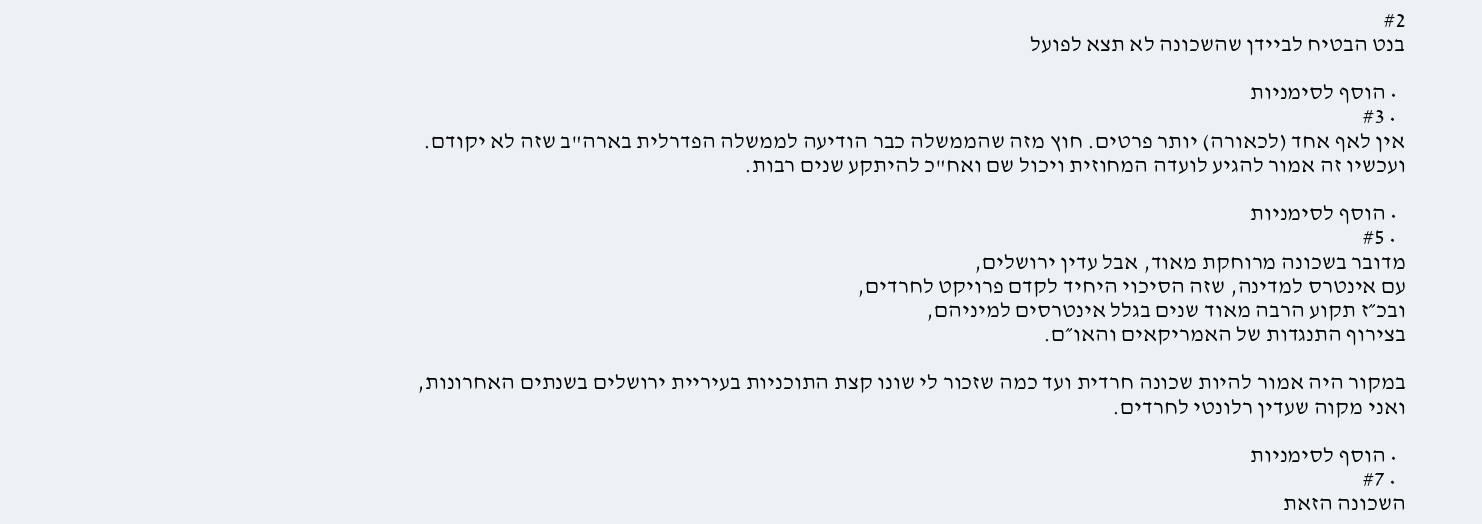#2
בנט הבטיח לביידן שהשכונה לא תצא לפועל

  • הוסף לסימניות
  • #3
אין לאף אחד (לכאורה) יותר פרטים. חוץ מזה שהממשלה כבר הודיעה לממשלה הפדרלית בארה"ב שזה לא יקודם.
ועכשיו זה אמור להגיע לועדה המחוזית ויכול שם ואח"כ להיתקע שנים רבות.

  • הוסף לסימניות
  • #5
מדובר בשכונה מרוחקת מאוד, אבל עדין ירושלים,
עם אינטרס למדינה, שזה הסיכוי היחיד לקדם פרויקט לחרדים,
ובכ״ז תקוע הרבה מאוד שנים בגלל אינטרסים למיניהם,
בצירוף התנגדות של האמריקאים והאו״ם.

במקור היה אמור להיות שכונה חרדית ועד כמה שזכור לי שונו קצת התוכניות בעיריית ירושלים בשנתים האחרונות,
ואני מקוה שעדין רלונטי לחרדים.

  • הוסף לסימניות
  • #7
השכונה הזאת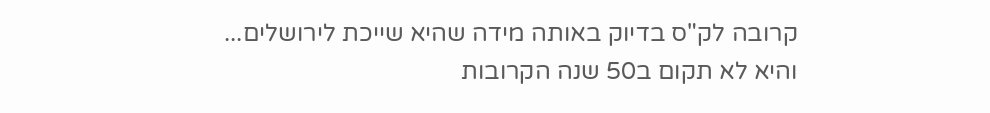קרובה לק"ס בדיוק באותה מידה שהיא שייכת לירושלים...
והיא לא תקום ב50 שנה הקרובות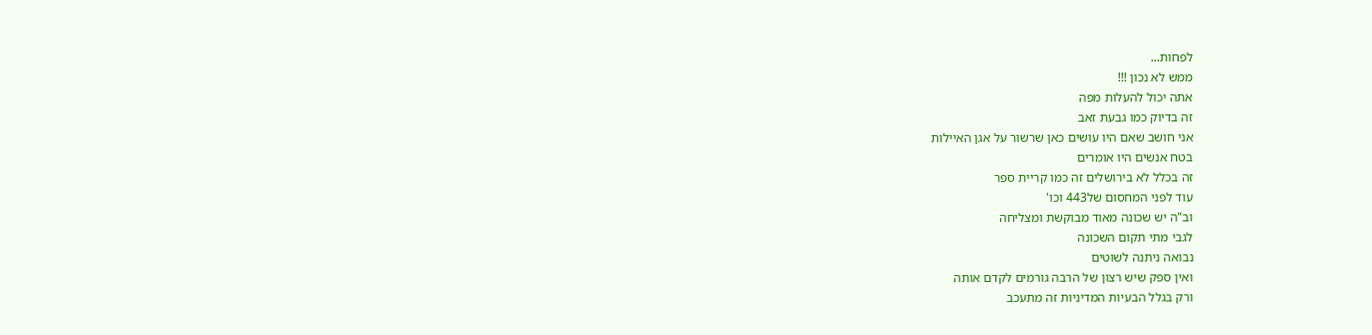לפחות...
ממש לא נכון !!!
אתה יכול להעלות מפה
זה בדיוק כמו גבעת זאב
אני חושב שאם היו עושים כאן שרשור על אגן האיילות
בטח אנשים היו אומרים
זה בכלל לא בירושלים זה כמו קריית ספר
עוד לפני המחסום של443 וכו'
וב"ה יש שכונה מאוד מבוקשת ומצליחה
לגבי מתי תקום השכונה
נבואה ניתנה לשוטים
ואין ספק שיש רצון של הרבה גורמים לקדם אותה
ורק בגלל הבעיות המדיניות זה מתעכב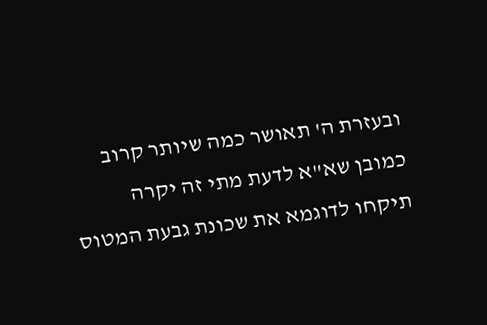ובעזרת ה' תאושר כמה שיותר קרוב
כמובן שא"א לדעת מתי זה יקרה
תיקחו לדוגמא את שכונת גבעת המטוס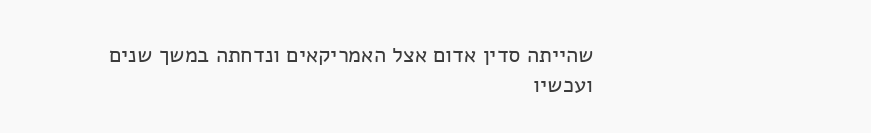שהייתה סדין אדום אצל האמריקאים ונדחתה במשך שנים
ועכשיו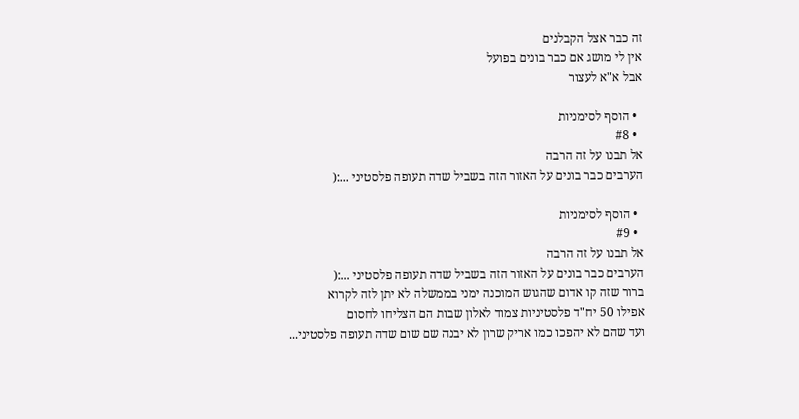זה כבר אצל הקבלנים
אין לי מושג אם כבר בונים בפועל
אבל א"א לעצור

  • הוסף לסימניות
  • #8
אל תבנו על זה הרבה
הערבים כבר בונים על האזור הזה בשביל שדה תעופה פלסטיני ...:(

  • הוסף לסימניות
  • #9
אל תבנו על זה הרבה
הערבים כבר בונים על האזור הזה בשביל שדה תעופה פלסטיני ...:(
ברור שזה קו אדום שהגוש המוכנה ימני בממשלה לא יתן לזה לקרוא
אפילו 50 יח"ד פלסטיניות צמוד לאלון שבות הם הצליחו לחסום
ועד שהם לא יהפכו כמו אריק שרון לא יבנה שם שום שדה תעופה פלסטיני...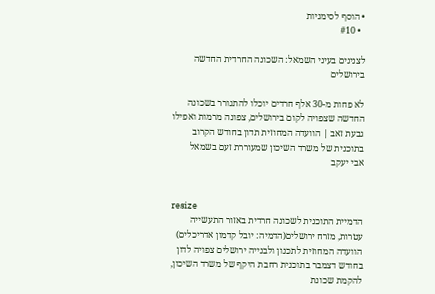• הוסף לסימניות
  • #10

לצנינים בעיני השמאל: השכונה החרדית החדשה בירושלים

לא פחות מ-30 אלף חרדים יוכלו להתגורר בשכונה החדשה שצפויה לקום בירושלים, צפונה מרמות ואפילו גבעת זאב | הוועדה המחוזית תדון בחודש הקרוב בתוכנית של משרד השיכון שמעוררת זעם בשמאל
אבי יעקב


resize
הדמיית התוכנית לשכונה חרדית באזור התעשייה עטרות, מזרח ירושלים(הדמיה: יובל קדמון אדריכלים)
הוועדה המחוזית לתכנון ולבנייה ירושלים צפויה לדון בחודש דצמבר בתוכנית רחבת היקף של משרד השיכון, להקמת שכונת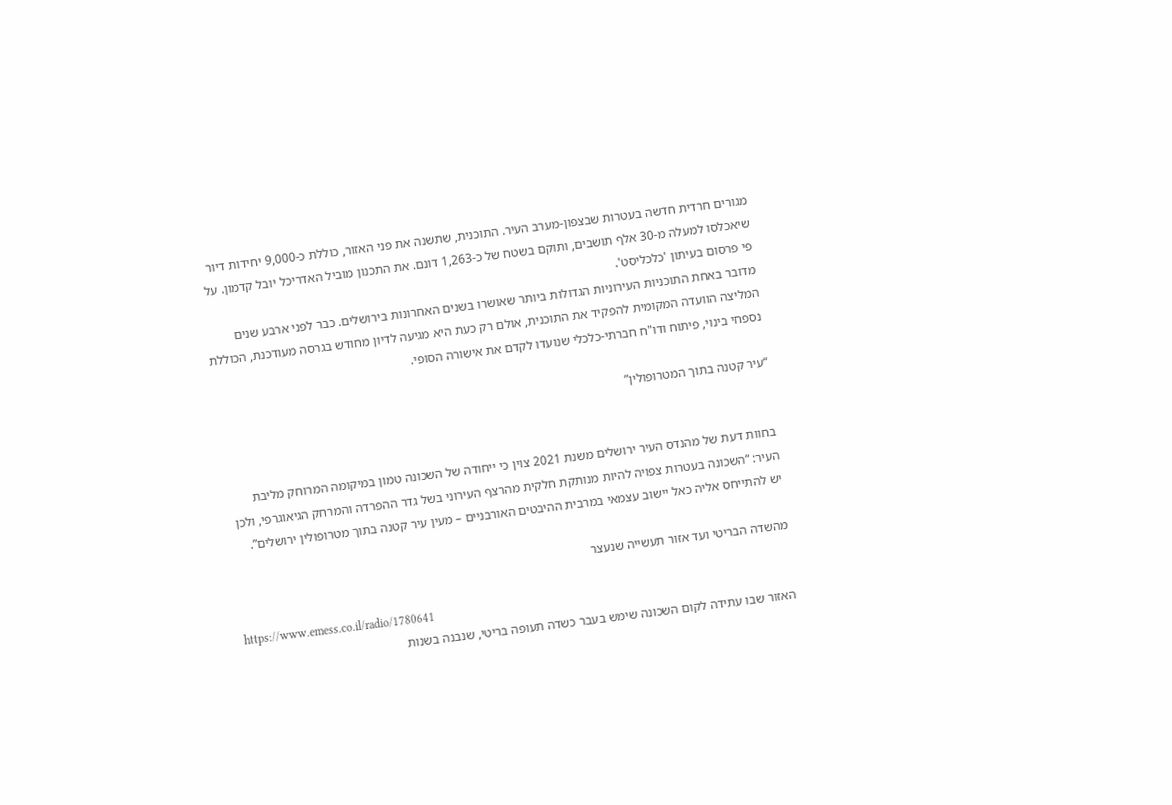מגורים חרדית חדשה בעטרות שבצפון-מערב העיר. התוכנית, שתשנה את פני האזור, כוללת כ-9,000 יחידות דיור שיאכלסו למעלה מ-30 אלף תושבים, ותוקם בשטח של כ-1,263 דונם. את התכנון מוביל האדריכל יובל קדמון. על פי פרסום בעיתון 'כלכליסט'.
מדובר באחת התוכניות העירוניות הגדולות ביותר שאושרו בשנים האחרונות בירושלים. כבר לפני ארבע שנים המליצה הוועדה המקומית להפקיד את התוכנית, אולם רק כעת היא מגיעה לדיון מחודש בגרסה מעודכנת, הכוללת נספחי בינוי, פיתוח ודו"ח חברתי-כלכלי שנועדו לקדם את אישורה הסופי.

“עיר קטנה בתוך המטרופולין”


בחוות דעת של מהנדס העיר ירושלים משנת 2021 צוין כי ייחודה של השכונה טמון במיקומה המרוחק מליבת העיר: “השכונה בעטרות צפויה להיות מנותקת חלקית מהרצף העירוני בשל גדר ההפרדה והמרחק הגיאוגרפי, ולכן יש להתייחס אליה כאל יישוב עצמאי במרבית ההיבטים האורבניים – מעין עיר קטנה בתוך מטרופולין ירושלים”.

מהשדה הבריטי ועד אזור תעשייה שנעצר

https://www.emess.co.il/radio/1780641
האזור שבו עתידה לקום השכונה שימש בעבר כשדה תעופה בריטי, שנבנה בשנות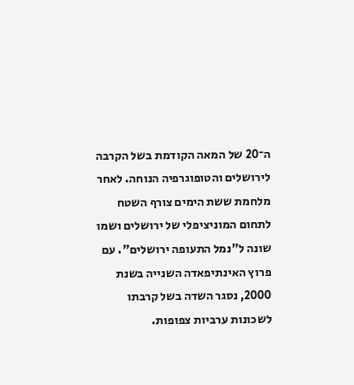ה־20 של המאה הקודמת בשל הקרבה לירושלים והטופוגרפיה הנוחה. לאחר מלחמת ששת הימים צורף השטח לתחום המוניציפלי של ירושלים ושמו שונה ל"נמל התעופה ירושלים". עם פרוץ האינתיפאדה השנייה בשנת 2000, נסגר השדה בשל קרבתו לשכונות ערביות צפופות.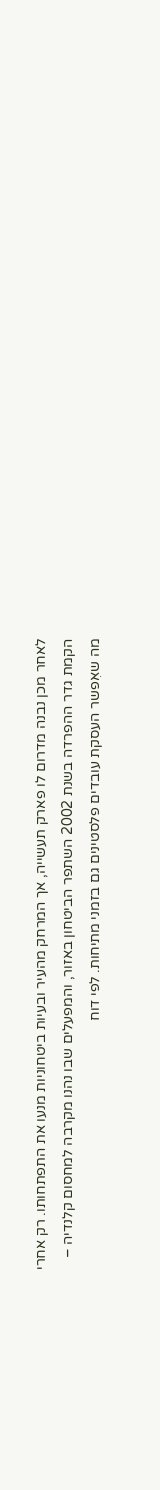לאחר מכן נבנה מדרום לו פארק תעשייה, אך המרחק מהעיר ובעיות ביטחוניות מנעו את התפתחותו. רק אחרי הקמת גדר ההפרדה בשנת 2002 השתפר הביטחון באזור, והמפעלים שבו נהנו מקרבה למחסום קלנדיה – מה שאִפשר העסקת עובדים פלסטינים גם בזמני מתיחות. לפי דוח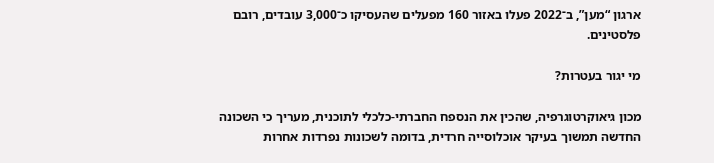ארגון “מען”, ב־2022 פעלו באזור 160 מפעלים שהעסיקו כ־3,000 עובדים, רובם פלסטינים.

מי יגור בעטרות?

מכון גיאוקרטוגרפיה, שהכין את הנספח החברתי-כלכלי לתוכנית, מעריך כי השכונה החדשה תמשוך בעיקר אוכלוסייה חרדית, בדומה לשכונות נפרדות אחרות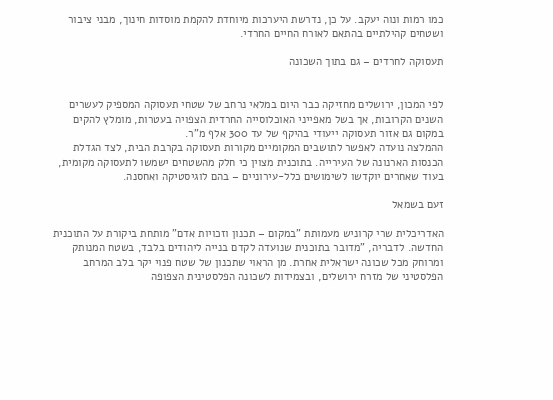כמו רמות ונוה יעקב. על כן, נדרשת היערכות מיוחדת להקמת מוסדות חינוך, מבני ציבור ושטחים קהילתיים בהתאם לאורח החיים החרדי.

תעסוקה לחרדים – גם בתוך השכונה


לפי המכון, ירושלים מחזיקה כבר היום במלאי נרחב של שטחי תעסוקה המספיק לעשרים השנים הקרובות, אך בשל מאפייני האוכלוסייה החרדית הצפויה בעטרות, מומלץ להקים במקום גם אזור תעסוקה ייעודי בהיקף של עד 300 אלף מ"ר.
ההמלצה נועדה לאפשר לתושבים המקומיים מקורות תעסוקה בקרבת הבית, לצד הגדלת הכנסות הארנונה של העירייה. בתוכנית מצוין כי חלק מהשטחים ישמשו לתעסוקה מקומית, בעוד שאחרים יוקדשו לשימושים כלל-עירוניים – בהם לוגיסטיקה ואחסנה.

זעם בשמאל

האדריכלית שרי קרוניש מעמותת "במקום – תכנון וזכויות אדם" מותחת ביקורת על התוכנית החדשה. לדבריה, "מדובר בתוכנית שנועדה לקדם בנייה ליהודים בלבד, בשטח המנותק ומרוחק מכל שכונה ישראלית אחרת. מן הראוי שתכנון של שטח פנוי יקר בלב המרחב הפלסטיני של מזרח ירושלים, ובצמידות לשכונה הפלסטינית הצפופה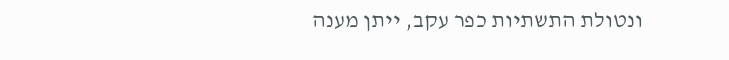ונטולת התשתיות כפר עקב, ייתן מענה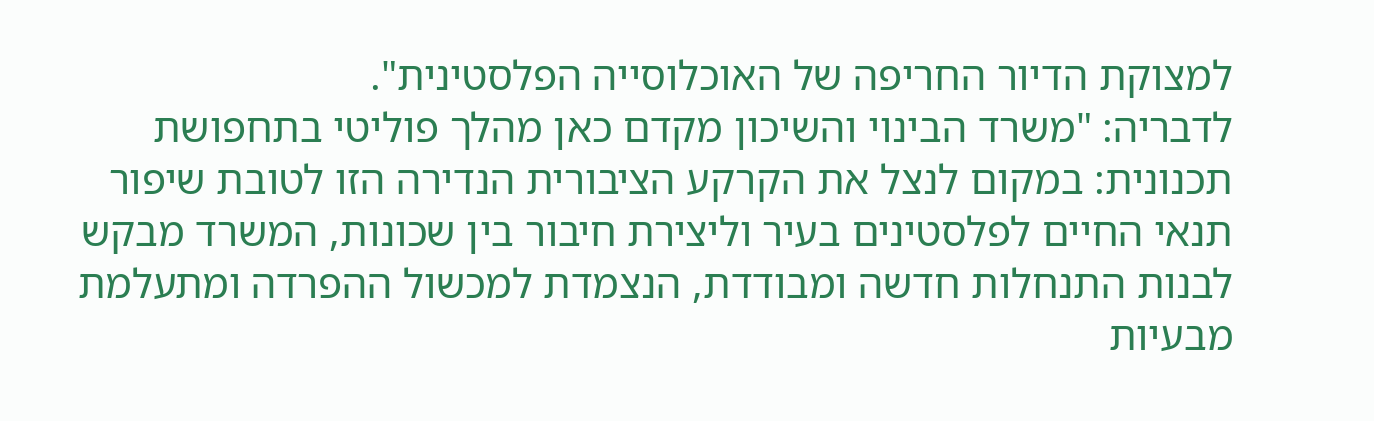למצוקת הדיור החריפה של האוכלוסייה הפלסטינית".
לדבריה: "משרד הבינוי והשיכון מקדם כאן מהלך פוליטי בתחפושת תכנונית: במקום לנצל את הקרקע הציבורית הנדירה הזו לטובת שיפור תנאי החיים לפלסטינים בעיר וליצירת חיבור בין שכונות, המשרד מבקש לבנות התנחלות חדשה ומבודדת, הנצמדת למכשול ההפרדה ומתעלמת מבעיות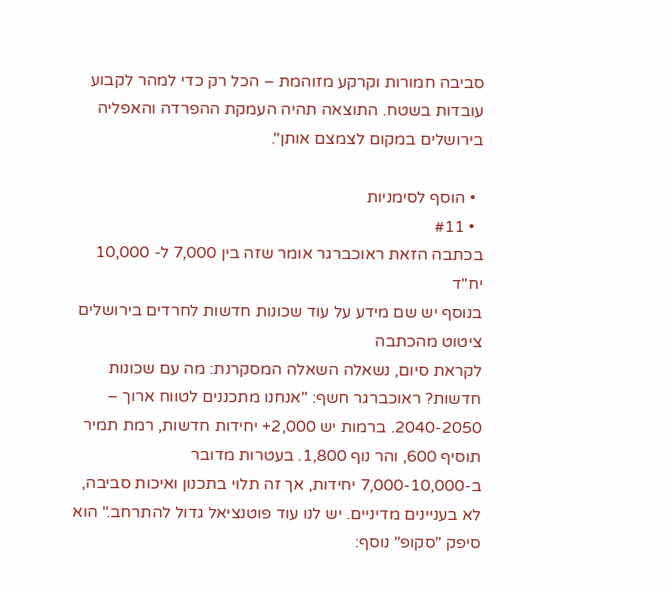סביבה חמורות וקרקע מזוהמת – הכל רק כדי למהר לקבוע עובדות בשטח. התוצאה תהיה העמקת ההפרדה והאפליה בירושלים במקום לצמצם אותן".

  • הוסף לסימניות
  • #11
בכתבה הזאת ראוכברגר אומר שזה בין 7,000 ל- 10,000 יח"ד
בנוסף יש שם מידע על עוד שכונות חדשות לחרדים בירושלים
ציטוט מהכתבה
לקראת סיום, נשאלה השאלה המסקרנת: מה עם שכונות חדשות? ראוכברגר חשף: "אנחנו מתכננים לטווח ארוך – 2040-2050. ברמות יש 2,000+ יחידות חדשות, רמת תמיר תוסיף 600, והר נוף 1,800. בעטרות מדובר ב-7,000-10,000 יחידות, אך זה תלוי בתכנון ואיכות סביבה, לא בעניינים מדיניים. יש לנו עוד פוטנציאל גדול להתרחב." הוא סיפק "סקופ" נוסף: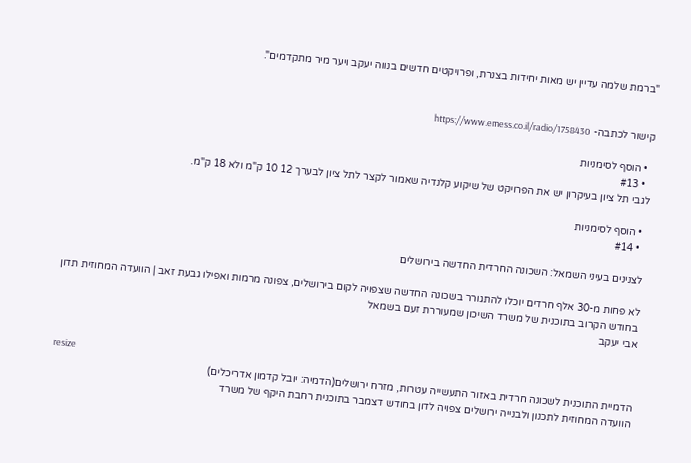"ברמת שלמה עדיין יש מאות יחידות בצנרת, ופרויקטים חדשים בנווה יעקב ויער מיר מתקדמים".


קישור לכתבה- https://www.emess.co.il/radio/1758430

  • הוסף לסימניות
  • #13
לגבי תל ציון בעיקרון יש את הפרויקט של שיקוע קלנדיה שאמור לקצר לתל ציון לבערך 12 10 ק"מ ולא 18 ק"מ.

  • הוסף לסימניות
  • #14

לצנינים בעיני השמאל: השכונה החרדית החדשה בירושלים

לא פחות מ-30 אלף חרדים יוכלו להתגורר בשכונה החדשה שצפויה לקום בירושלים, צפונה מרמות ואפילו גבעת זאב | הוועדה המחוזית תדון בחודש הקרוב בתוכנית של משרד השיכון שמעוררת זעם בשמאל
אבי יעקב


resize
הדמיית התוכנית לשכונה חרדית באזור התעשייה עטרות, מזרח ירושלים(הדמיה: יובל קדמון אדריכלים)
הוועדה המחוזית לתכנון ולבנייה ירושלים צפויה לדון בחודש דצמבר בתוכנית רחבת היקף של משרד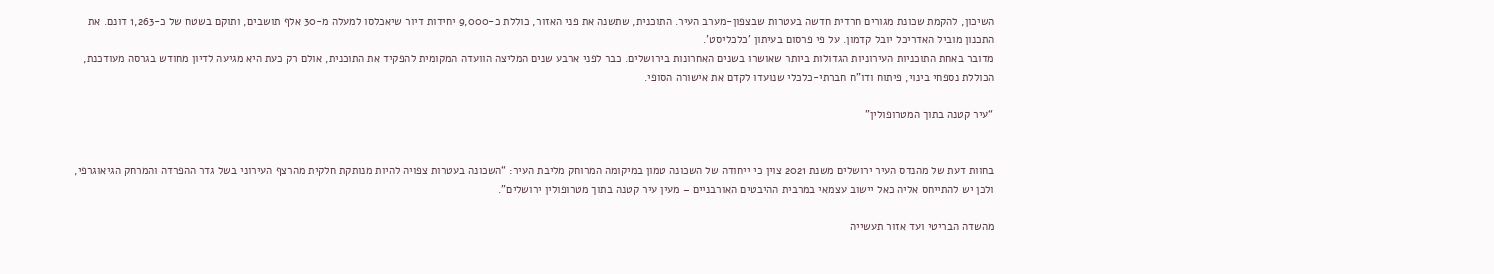השיכון, להקמת שכונת מגורים חרדית חדשה בעטרות שבצפון-מערב העיר. התוכנית, שתשנה את פני האזור, כוללת כ-9,000 יחידות דיור שיאכלסו למעלה מ-30 אלף תושבים, ותוקם בשטח של כ-1,263 דונם. את התכנון מוביל האדריכל יובל קדמון. על פי פרסום בעיתון 'כלכליסט'.
מדובר באחת התוכניות העירוניות הגדולות ביותר שאושרו בשנים האחרונות בירושלים. כבר לפני ארבע שנים המליצה הוועדה המקומית להפקיד את התוכנית, אולם רק כעת היא מגיעה לדיון מחודש בגרסה מעודכנת, הכוללת נספחי בינוי, פיתוח ודו"ח חברתי-כלכלי שנועדו לקדם את אישורה הסופי.

“עיר קטנה בתוך המטרופולין”


בחוות דעת של מהנדס העיר ירושלים משנת 2021 צוין כי ייחודה של השכונה טמון במיקומה המרוחק מליבת העיר: “השכונה בעטרות צפויה להיות מנותקת חלקית מהרצף העירוני בשל גדר ההפרדה והמרחק הגיאוגרפי, ולכן יש להתייחס אליה כאל יישוב עצמאי במרבית ההיבטים האורבניים – מעין עיר קטנה בתוך מטרופולין ירושלים”.

מהשדה הבריטי ועד אזור תעשייה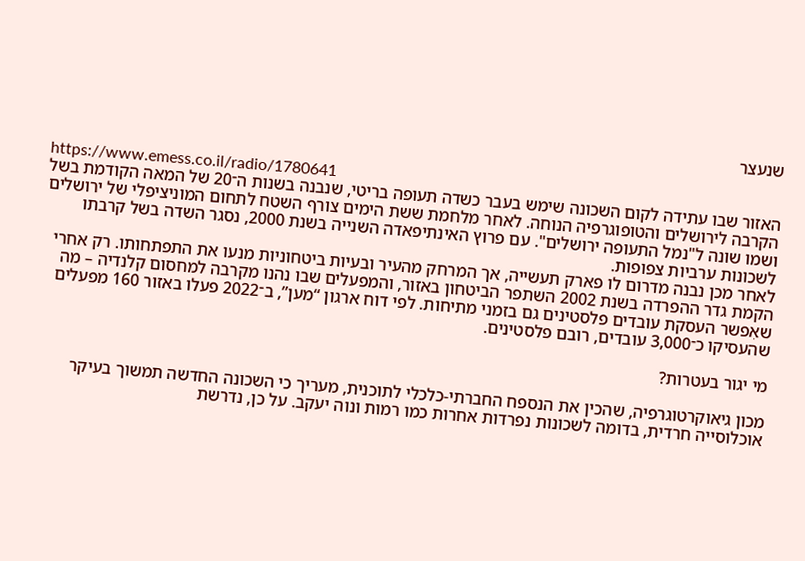שנעצר

https://www.emess.co.il/radio/1780641
האזור שבו עתידה לקום השכונה שימש בעבר כשדה תעופה בריטי, שנבנה בשנות ה־20 של המאה הקודמת בשל הקרבה לירושלים והטופוגרפיה הנוחה. לאחר מלחמת ששת הימים צורף השטח לתחום המוניציפלי של ירושלים ושמו שונה ל"נמל התעופה ירושלים". עם פרוץ האינתיפאדה השנייה בשנת 2000, נסגר השדה בשל קרבתו לשכונות ערביות צפופות.
לאחר מכן נבנה מדרום לו פארק תעשייה, אך המרחק מהעיר ובעיות ביטחוניות מנעו את התפתחותו. רק אחרי הקמת גדר ההפרדה בשנת 2002 השתפר הביטחון באזור, והמפעלים שבו נהנו מקרבה למחסום קלנדיה – מה שאִפשר העסקת עובדים פלסטינים גם בזמני מתיחות. לפי דוח ארגון “מען”, ב־2022 פעלו באזור 160 מפעלים שהעסיקו כ־3,000 עובדים, רובם פלסטינים.

מי יגור בעטרות?

מכון גיאוקרטוגרפיה, שהכין את הנספח החברתי-כלכלי לתוכנית, מעריך כי השכונה החדשה תמשוך בעיקר אוכלוסייה חרדית, בדומה לשכונות נפרדות אחרות כמו רמות ונוה יעקב. על כן, נדרשת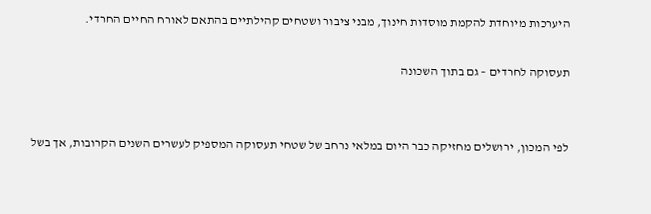היערכות מיוחדת להקמת מוסדות חינוך, מבני ציבור ושטחים קהילתיים בהתאם לאורח החיים החרדי.

תעסוקה לחרדים – גם בתוך השכונה


לפי המכון, ירושלים מחזיקה כבר היום במלאי נרחב של שטחי תעסוקה המספיק לעשרים השנים הקרובות, אך בשל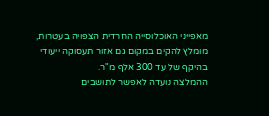מאפייני האוכלוסייה החרדית הצפויה בעטרות, מומלץ להקים במקום גם אזור תעסוקה ייעודי בהיקף של עד 300 אלף מ"ר.
ההמלצה נועדה לאפשר לתושבים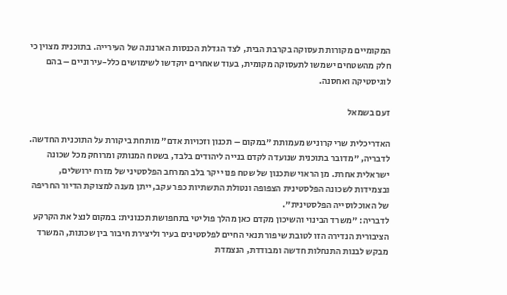המקומיים מקורות תעסוקה בקרבת הבית, לצד הגדלת הכנסות הארנונה של העירייה. בתוכנית מצוין כי חלק מהשטחים ישמשו לתעסוקה מקומית, בעוד שאחרים יוקדשו לשימושים כלל-עירוניים – בהם לוגיסטיקה ואחסנה.

זעם בשמאל

האדריכלית שרי קרוניש מעמותת "במקום – תכנון וזכויות אדם" מותחת ביקורת על התוכנית החדשה. לדבריה, "מדובר בתוכנית שנועדה לקדם בנייה ליהודים בלבד, בשטח המנותק ומרוחק מכל שכונה ישראלית אחרת. מן הראוי שתכנון של שטח פנוי יקר בלב המרחב הפלסטיני של מזרח ירושלים, ובצמידות לשכונה הפלסטינית הצפופה ונטולת התשתיות כפר עקב, ייתן מענה למצוקת הדיור החריפה של האוכלוסייה הפלסטינית".
לדבריה: "משרד הבינוי והשיכון מקדם כאן מהלך פוליטי בתחפושת תכנונית: במקום לנצל את הקרקע הציבורית הנדירה הזו לטובת שיפור תנאי החיים לפלסטינים בעיר וליצירת חיבור בין שכונות, המשרד מבקש לבנות התנחלות חדשה ומבודדת, הנצמדת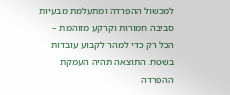למכשול ההפרדה ומתעלמת מבעיות סביבה חמורות וקרקע מזוהמת – הכל רק כדי למהר לקבוע עובדות בשטח. התוצאה תהיה העמקת ההפרדה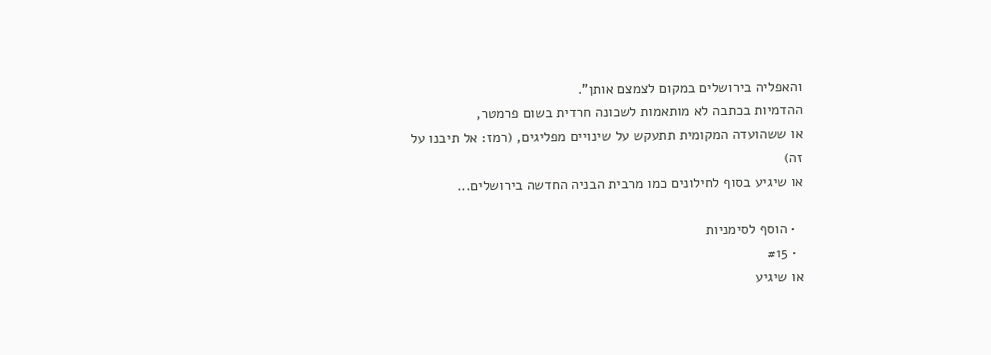והאפליה בירושלים במקום לצמצם אותן".
ההדמיות בכתבה לא מותאמות לשכונה חרדית בשום פרמטר,
או ששהועדה המקומית תתעקש על שינויים מפליגים, (רמז: אל תיבנו על זה)
או שיגיע בסוף לחילונים כמו מרבית הבניה החדשה בירושלים...

  • הוסף לסימניות
  • #15
או שיגיע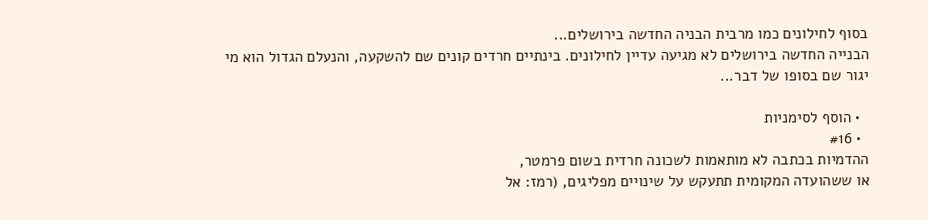בסוף לחילונים כמו מרבית הבניה החדשה בירושלים...
הבנייה החדשה בירושלים לא מגיעה עדיין לחילונים. בינתיים חרדים קונים שם להשקעה, והנעלם הגדול הוא מי יגור שם בסופו של דבר...

  • הוסף לסימניות
  • #16
ההדמיות בכתבה לא מותאמות לשכונה חרדית בשום פרמטר,
או ששהועדה המקומית תתעקש על שינויים מפליגים, (רמז: אל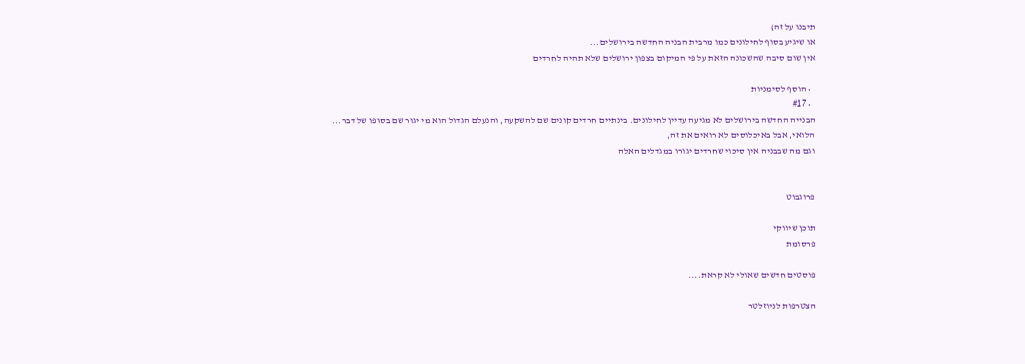תיבנו על זה)
או שיגיע בסוף לחילונים כמו מרבית הבניה החדשה בירושלים...
אין שום סיבה שהשכונה הזאת על פי המיקום בצפון ירושלים שלא תהיה לחרדים

  • הוסף לסימניות
  • #17
הבנייה החדשה בירושלים לא מגיעה עדיין לחילונים. בינתיים חרדים קונים שם להשקעה, והנעלם הגדול הוא מי יגור שם בסופו של דבר...
הלואי, אבל באיכלוסים לא רואים את זה,
וגם מה שבבניה אין סיכוי שחרדים יגורו במגדלים האלה


פרוגבוט

תוכן שיווקי
פרסומת

פוסטים חדשים שאולי לא קראת....

הצטרפות לניוזלטר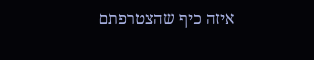איזה כיף שהצטרפתם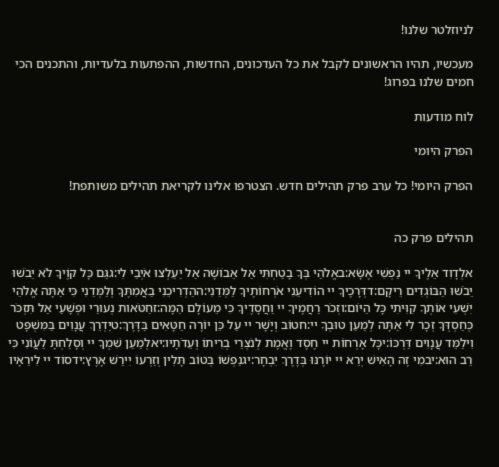לניוזלטר שלנו!

מעכשיו, תהיו הראשונים לקבל את כל העדכונים, החדשות, ההפתעות בלעדיות, והתכנים הכי חמים שלנו בפרוג!

לוח מודעות

הפרק היומי

הפרק היומי! כל ערב פרק תהילים חדש. הצטרפו אלינו לקריאת תהילים משותפת!


תהילים פרק כה

אלְדָוִד אֵלֶיךָ יי נַפְשִׁי אֶשָּׂא:באֱלֹהַי בְּךָ בָטַחְתִּי אַל אֵבוֹשָׁה אַל יַעַלְצוּ אֹיְבַי לִי:גגַּם כָּל קוֶֹיךָ לֹא יֵבֹשׁוּ יֵבֹשׁוּ הַבּוֹגְדִים רֵיקָם:דדְּרָכֶיךָ יי הוֹדִיעֵנִי אֹרְחוֹתֶיךָ לַמְּדֵנִי:ההַדְרִיכֵנִי בַאֲמִתֶּךָ וְלַמְּדֵנִי כִּי אַתָּה אֱלֹהֵי יִשְׁעִי אוֹתְךָ קִוִּיתִי כָּל הַיּוֹם:וזְכֹר רַחֲמֶיךָ יי וַחֲסָדֶיךָ כִּי מֵעוֹלָם הֵמָּה:זחַטֹּאות נְעוּרַי וּפְשָׁעַי אַל תִּזְכֹּר כְּחַסְדְּךָ זְכָר לִי אַתָּה לְמַעַן טוּבְךָ יי:חטוֹב וְיָשָׁר יי עַל כֵּן יוֹרֶה חַטָּאִים בַּדָּרֶךְ:טיַדְרֵךְ עֲנָוִים בַּמִּשְׁפָּט וִילַמֵּד עֲנָוִים דַּרְכּוֹ:יכָּל אָרְחוֹת יי חֶסֶד וֶאֱמֶת לְנֹצְרֵי בְרִיתוֹ וְעֵדֹתָיו:יאלְמַעַן שִׁמְךָ יי וְסָלַחְתָּ לַעֲוֹנִי כִּי רַב הוּא:יבמִי זֶה הָאִישׁ יְרֵא יי יוֹרֶנּוּ בְּדֶרֶךְ יִבְחָר:יגנַפְשׁוֹ בְּטוֹב תָּלִין וְזַרְעוֹ יִירַשׁ אָרֶץ:ידסוֹד יי לִירֵאָיו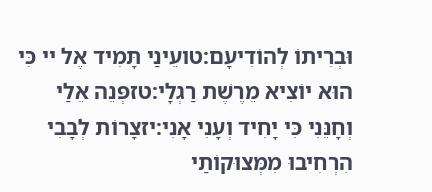וּבְרִיתוֹ לְהוֹדִיעָם:טועֵינַי תָּמִיד אֶל יי כִּי הוּא יוֹצִיא מֵרֶשֶׁת רַגְלָי:טזפְּנֵה אֵלַי וְחָנֵּנִי כִּי יָחִיד וְעָנִי אָנִי:יזצָרוֹת לְבָבִי הִרְחִיבוּ מִמְּצוּקוֹתַי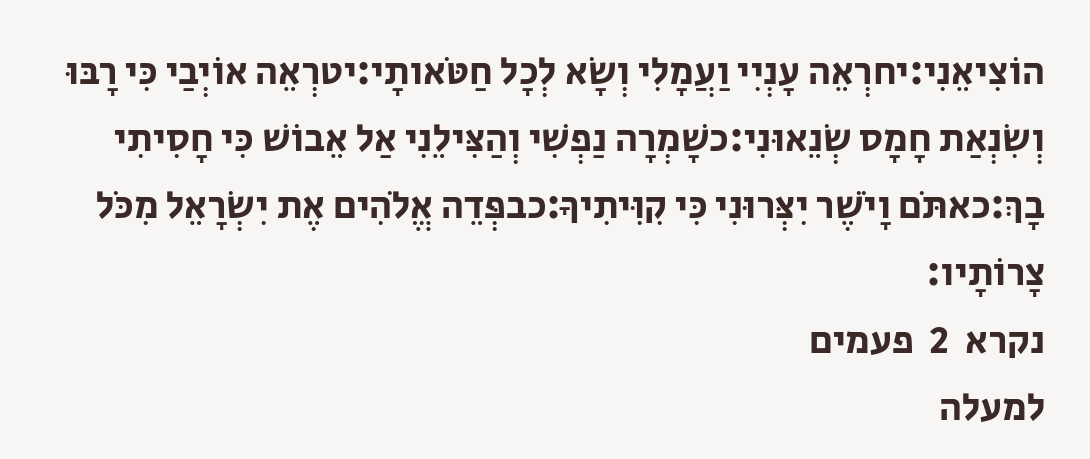הוֹצִיאֵנִי:יחרְאֵה עָנְיִי וַעֲמָלִי וְשָׂא לְכָל חַטֹּאותָי:יטרְאֵה אוֹיְבַי כִּי רָבּוּ וְשִׂנְאַת חָמָס שְׂנֵאוּנִי:כשָׁמְרָה נַפְשִׁי וְהַצִּילֵנִי אַל אֵבוֹשׁ כִּי חָסִיתִי בָךְ:כאתֹּם וָיֹשֶׁר יִצְּרוּנִי כִּי קִוִּיתִיךָ:כבפְּדֵה אֱלֹהִים אֶת יִשְׂרָאֵל מִכֹּל צָרוֹתָיו:
נקרא  2  פעמים
למעלה